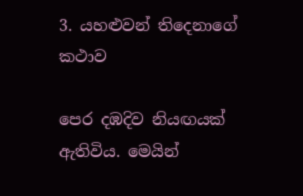3. යහළුවන් තිදෙනාගේ කථාව

පෙර දඹදිව නියඟයක් ඇතිවිය. මෙයින්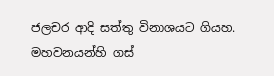ජලචර ආදි සත්තු විනාශයට ගියහ. මහවනයන්හි ගස්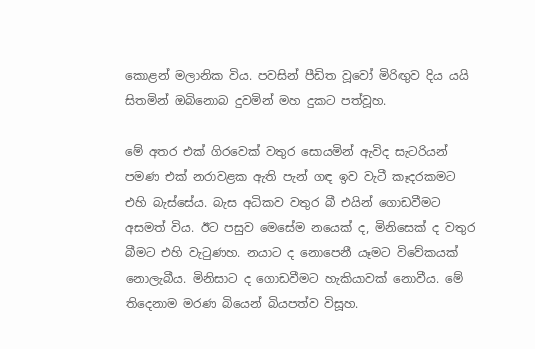කොළන් මලානික විය. පවසින් පීඩිත වූවෝ මිරිඟුව දිය යයි සිතමින් ඔබිනොබ දුවමින් මහ දුකට පත්වූහ.

මේ අතර එක් ගිරවෙක් වතුර සොයමින් ඇවිද සැටරියන් පමණ එක් නරාවළක ඇති පැන් ගඳ ඉව වැටී කෑදරකමට එහි බැස්සේය. බැස අධිකව වතුර බී එයින් ගොඩවීමට අසමත් විය. ඊට පසුව මෙසේම නයෙක් ද, මිනිසෙක් ද වතුර බීමට එහි වැටුණහ. නයාට ද නොපෙනී යෑමට විවේකයක් නොලැබීය. මිනිසාට ද ගොඩවීමට හැකියාවක් නොවීය. මේ තිදෙනාම මරණ බියෙන් බියපත්ව විසූහ.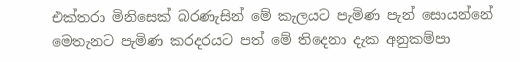එක්තරා මිනිසෙක් බරණැසින් මේ කැලයට පැමිණ පැන් සොයන්නේ මෙතැනට පැමිණ කරදරයට පත් මේ තිදෙනා දැක අනුකම්පා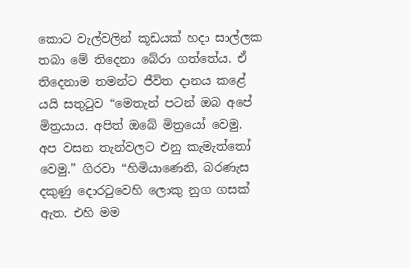කොට වැල්වලින් කූඩයක් හදා සාල්ලක තබා මේ තිදෙනා බේරා ගත්තේය. ඒ තිදෙනාම තමන්ට ජීවිත දානය කළේ යයි සතුටුව “මෙතැන් පටන් ඔබ අපේ මිත්‍ර‍යාය. අපිත් ඔබේ මිත්‍රයෝ වෙමු. අප වසන තැන්වලට එනු කැමැත්තෝ වෙමු.” ගිරවා “හිමියාණෙනි, බරණැස දකුණු දොරටුවෙහි ලොකු නුග ගසක් ඇත. එහි මම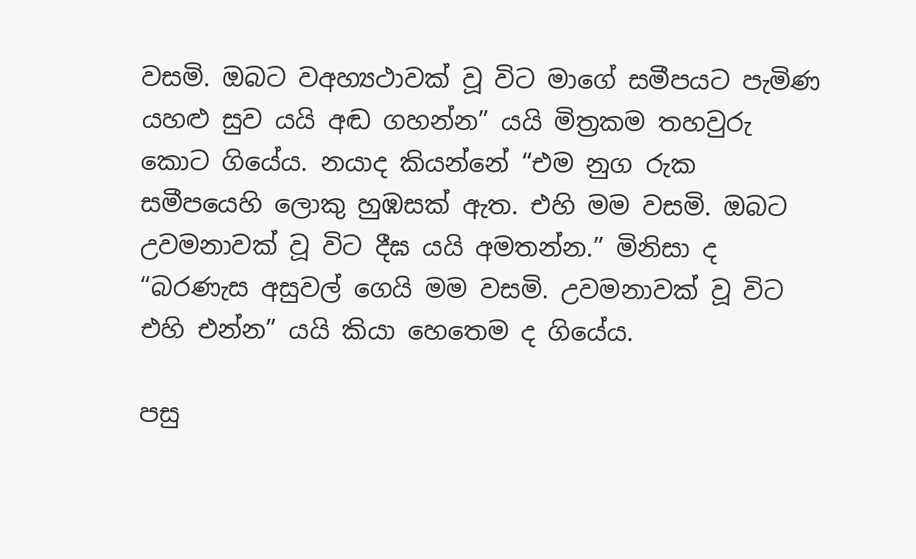වසමි. ඔබට වඅහ්‍යථාවක් වූ විට මාගේ සමීපයට පැමිණ යහළු සුව යයි අඬ ගහන්න” යයි මිත්‍ර‍කම තහවුරු කොට ගියේය. නයාද කියන්නේ “එම නුග රුක සමීපයෙහි ලොකු හුඹසක් ඇත. එහි මම වසමි. ඔබට උවමනාවක් වූ විට දීඝ යයි අමතන්න.” මිනිසා ද “බරණැස අසුවල් ගෙයි මම වසමි. උවමනාවක් වූ විට එහි එන්න” යයි කියා හෙතෙම ද ගියේය.

පසු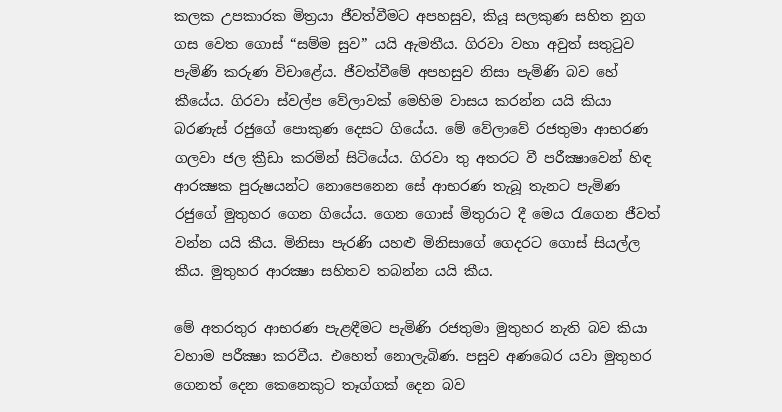කලක උපකාරක මිත්‍ර‍යා ජීවත්වීමට අපහසුව, කියූ සලකුණ සහිත නුග ගස වෙත ගොස් “සම්ම සුව” යයි ඇමතීය. ගිරවා වහා අවුත් සතුටුව පැමිණි කරුණ විචාළේය. ජීවත්වීමේ අපහසුව නිසා පැමිණි බව හේ කීයේය. ගිරවා ස්වල්ප වේලාවක් මෙහිම වාසය කරන්න යයි කියා බරණැස් රජුගේ පොකුණ දෙසට ගියේය. මේ වේලාවේ රජතුමා ආභරණ ගලවා ජල ක්‍රීඩා කරමින් සිටියේය. ගිරවා තු අතරට වී පරීක්‍ෂාවෙන් හිඳ ආරක්‍ෂක පුරුෂයන්ට නොපෙනෙන සේ ආභරණ තැබූ තැනට පැමිණ රජුගේ මුතුහර ගෙන ගියේය. ගෙන ගොස් මිතුරාට දී මෙය රැගෙන ජීවත් වන්න යයි කීය. මිනිසා පැරණි යහළු මිනිසාගේ ගෙදරට ගොස් සියල්ල කීය. මුතුහර ආරක්‍ෂා සහිතව තබන්න යයි කීය.

මේ අතරතුර ආභරණ පැළඳීමට පැමිණි රජතුමා මුතුහර නැති බව කියා වහාම පරීක්‍ෂා කරවීය. එහෙත් නොලැබිණ. පසුව අණබෙර යවා මුතුහර ගෙනත් දෙන කෙනෙකුට තෑග්ගක් දෙන බව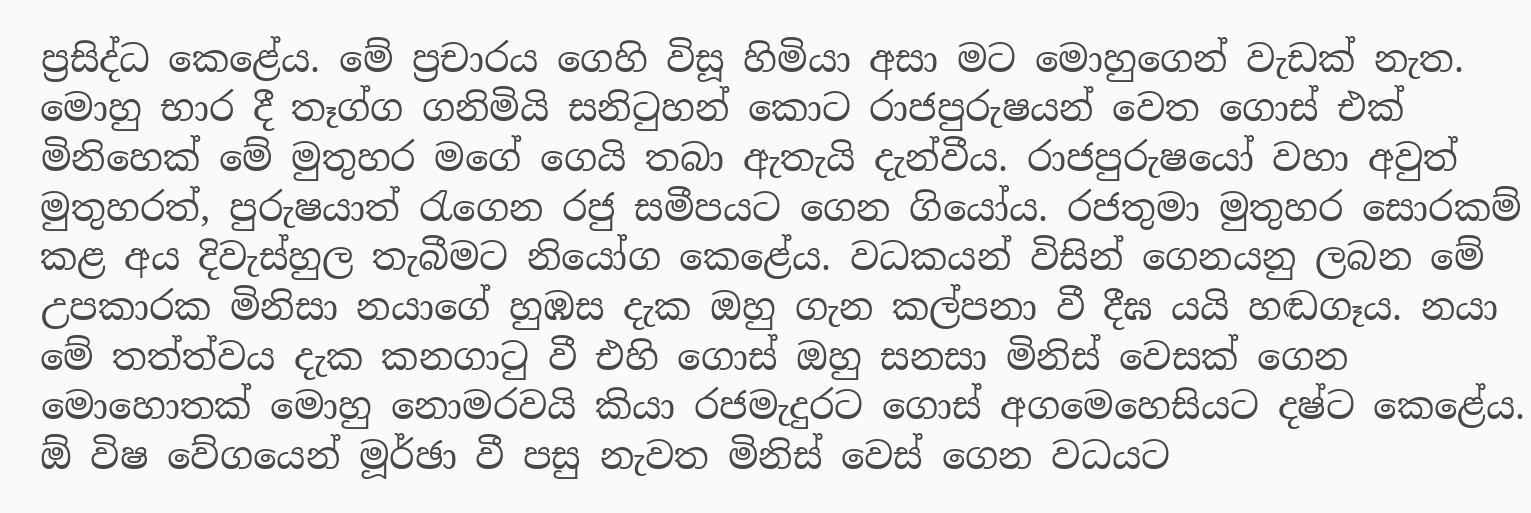ප්‍ර‍සිද්ධ කෙළේය. මේ ප්‍ර‍චාරය ගෙහි විසූ හිමියා අසා මට මොහුගෙන් වැඩක් නැත. මොහු භාර දී තෑග්ග ගනිමියි සනිටුහන් කොට රාජපුරුෂයන් වෙත ගොස් එක් මිනිහෙක් මේ මුතුහර මගේ ගෙයි තබා ඇතැයි දැන්වීය. රාජපුරුෂයෝ වහා අවුත් මුතුහරත්, පුරුෂයාත් රැගෙන රජු සමීපයට ගෙන ගියෝය. රජතුමා මුතුහර සොරකම් කළ අය දිවැස්හුල තැබීමට නියෝග කෙළේය. වධකයන් විසින් ගෙනයනු ලබන මේ උපකාරක මිනිසා නයාගේ හුඹස දැක ඔහු ගැන කල්පනා වී දීඝ යයි හඬගෑය. නයා මේ තත්ත්වය දැක කනගාටු වී එහි ගොස් ඔහු සනසා මිනිස් වෙසක් ගෙන මොහොතක් මොහු නොමරවයි කියා රජමැදුරට ගොස් අගමෙහෙසියට දෂ්ට කෙළේය. ඕ විෂ වේගයෙන් මූර්ඡා වී පසු නැවත මිනිස් වෙස් ගෙන වධයට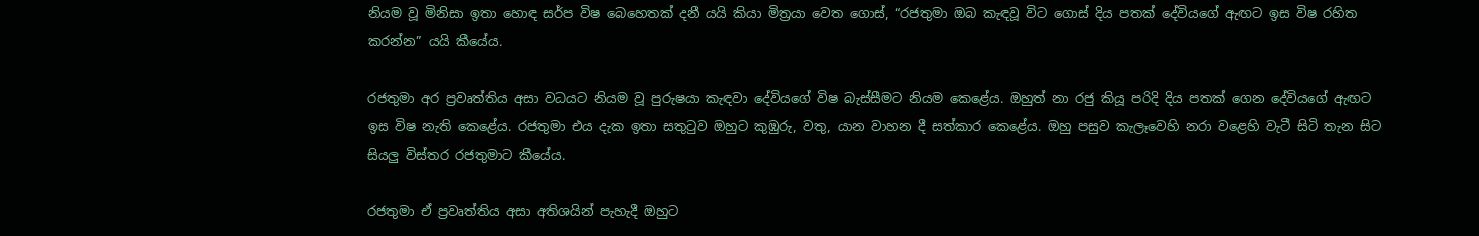නියම වූ මිනිසා ඉතා හොඳ සර්ප විෂ බෙහෙතක් දනී යයි කියා මිත්‍ර‍යා වෙත ගොස්, “රජතුමා ඔබ කැඳවූ විට ගොස් දිය පතක් දේවියගේ ඇඟට ඉස විෂ රහිත කරන්න” යයි කීයේය.

රජතුමා අර ප්‍ර‍වෘත්තිය අසා වධයට නියම වූ පුරුෂයා කැඳවා දේවියගේ විෂ බැස්සීමට නියම කෙළේය. ඔහුත් නා රජු කියූ පරිදි දිය පතක් ගෙන දේවියගේ ඇඟට ඉස විෂ නැති කෙළේය. රජතුමා එය දැක ඉතා සතුටුව ඔහුට කුඹුරු, වතු, යාන වාහන දී සත්කාර කෙළේය. ඔහු පසුව කැලෑවෙහි නරා වළෙහි වැටී සිටි තැන සිට සියලු විස්තර රජතුමාට කීයේය.

රජතුමා ඒ ප්‍ර‍වෘත්තිය අසා අතිශයින් පැහැදී ඔහුට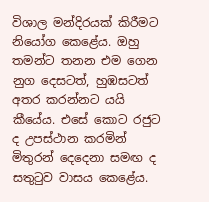විශාල මන්දිරයක් කිරීමට නියෝග කෙළේය. ඔහු තමන්ට තනන එම ගෙන නුග දෙසටත්, හුඹසටත් අතර කරන්නට යයි කීයේය. එසේ කොට රජුට ද උපස්ථාන කරමින් මිතුරන් දෙදෙනා සමඟ ද සතුටුව වාසය කෙළේය.